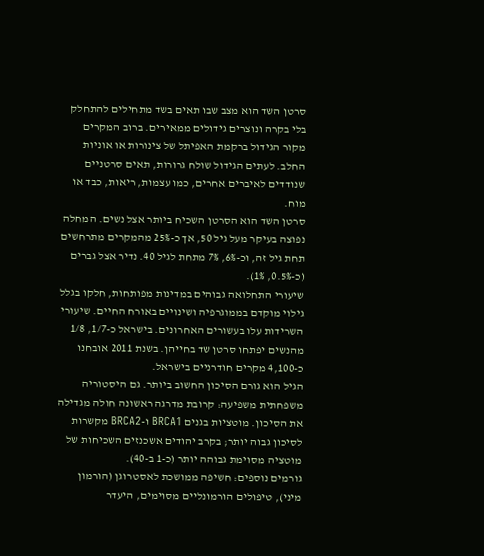סרטן השד הוא מצב שבו תאים בשד מתחילים להתחלק בלי בקרה ונוצרים גידולים ממאירים. ברוב המקרים מקור הגידול ברקמת האפיתל של צינורות או אוניות החלב. לעתים הגידול שולח גרורות, תאים סרטניים שנודדים לאיברים אחרים, כמו עצמות, ריאות, כבד או מוח.
סרטן השד הוא הסרטן השכיח ביותר אצל נשים. המחלה נפוצה בעיקר מעל גיל 50, אך כ-25% מהמקרים מתרחשים תחת גיל זה, וכ-6%, 7% מתחת לגיל 40. נדיר אצל גברים (כ-0.5%, 1%).
שיעורי התחלואה גבוהים במדינות מפותחות, חלקו בגלל גילוי מוקדם בממוגרפיה ושינויים באורח החיים. שיעורי השרידות עלו בעשורים האחרונים. בישראל כ-1/7, 1/8 מהנשים יפתחו סרטן שד בחייהן. בשנת 2011 אובחנו כ-4,100 מקרים חודרניים בישראל.
הגיל הוא גורם הסיכון החשוב ביותר. גם היסטוריה משפחתית משפיעה: קרובת מדרגה ראשונה חולה מגדילה את הסיכון. מוטציות בגנים BRCA1 ו-BRCA2 מקשרות לסיכון גבוה יותר; בקרב יהודים אשכנזים השכיחות של מוטציה מסוימת גבוהה יותר (כ-1 ב-40).
גורמים נוספים: חשיפה ממושכת לאסטרוגן (הורמון מיני), טיפולים הורמונליים מסוימים, היעדר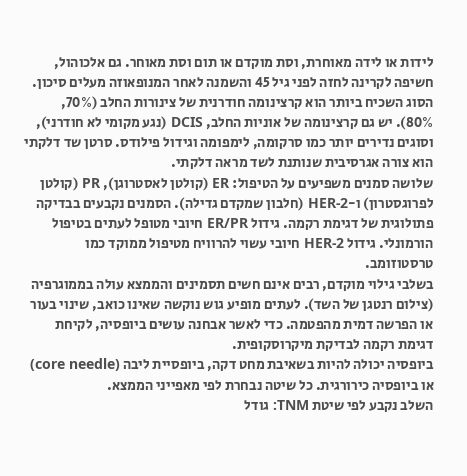לידות או לידה מאוחרת, וסת מוקדם או תום וסת מאוחר. גם אלכוהול, חשיפה לקרינה לחזה לפני גיל 45 והשמנה לאחר המנופאוזה מעלים סיכון.
הסוג השכיח ביותר הוא קרצינומה חודרנית של צינורות החלב (70%, 80%). יש גם קרצינומה של אוניות החלב, DCIS (נגע מקומי לא חודרני), וסוגים נדירים יותר כמו סרקומה, לימפומה וגידול פילודס. סרטן שד דלקתי הוא צורה אגרסיבית שנותנת לשד מראה דלקתי.
שלושה סמנים משפיעים על הטיפול: ER (קולטן לאסטרוגן), PR (קולטן לפרוגסטרון) ו-HER-2 (חלבון שמקדם גדילה). הסמנים נקבעים בבדיקה פתולוגית של דגימת רקמה. גידול ER/PR חיובי מטופל לעתים בטיפול הורמונלי. גידול HER-2 חיובי עשוי להרוויח מטיפול ממוקד כמו טרסטוזומב.
בשלבי גילוי מוקדם, רבים אינם חשים תסמינים והממצא עולה בממוגרפיה (צילום רנטגן של השד). לעתים מופיע גוש נוקשה שאינו כואב, שינוי בעור או הפרשה דמית מהפטמה. כדי לאשר אבחנה עושים ביופסיה, לקיחת דגימת רקמה לבדיקת מיקרוסקופית.
ביופסיה יכולה להיות בשאיבת מחט דקה, ביופסיית ליבה (core needle) או ביופסיה כירורגית. כל שיטה נבחרת לפי מאפייני הממצא.
השלב נקבע לפי שיטת TNM: גודל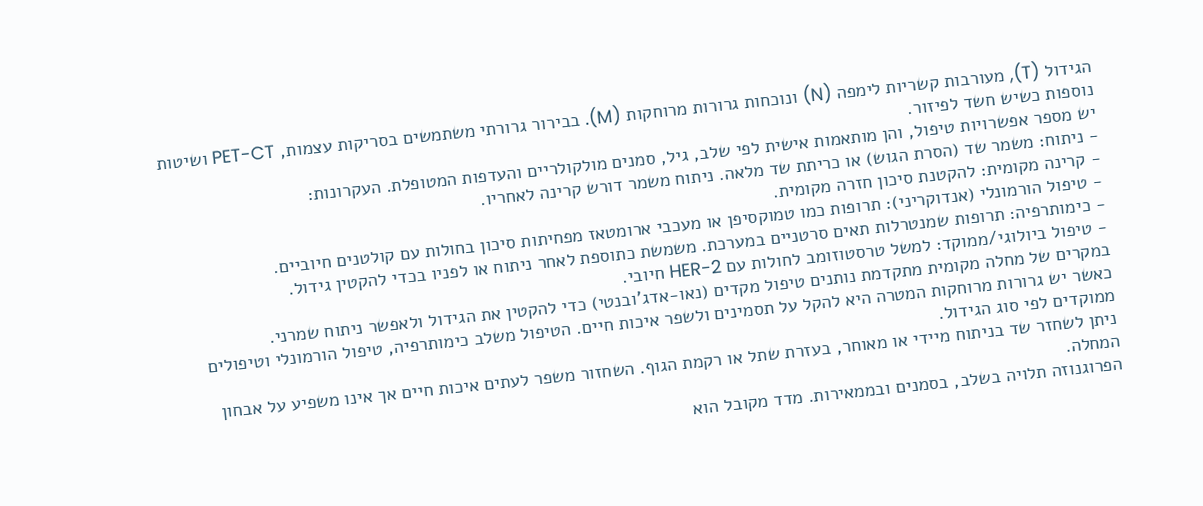הגידול (T), מעורבות קשריות לימפה (N) ונוכחות גרורות מרוחקות (M). בבירור גרורתי משתמשים בסריקות עצמות, PET-CT ושיטות נוספות כשיש חשד לפיזור.
יש מספר אפשרויות טיפול, והן מותאמות אישית לפי שלב, גיל, סמנים מולקולריים והעדפות המטופלת. העקרונות:
- ניתוח: משמר שד (הסרת הגוש) או כריתת שד מלאה. ניתוח משמר דורש קרינה לאחריו.
- קרינה מקומית: להקטנת סיכון חזרה מקומית.
- טיפול הורמונלי (אנדוקריני): תרופות כמו טמוקסיפן או מעכבי ארומטאז מפחיתות סיכון בחולות עם קולטנים חיוביים.
- כימותרפיה: תרופות שמנטרלות תאים סרטניים במערכת. משמשת כתוספת לאחר ניתוח או לפניו בכדי להקטין גידול.
- טיפול ביולוגי/ממוקד: למשל טרסטוזומב לחולות עם HER-2 חיובי.
במקרים של מחלה מקומית מתקדמת נותנים טיפול מקדים (נאו-אדג'ובנטי) כדי להקטין את הגידול ולאפשר ניתוח שמרני.
כאשר יש גרורות מרוחקות המטרה היא להקל על תסמינים ולשפר איכות חיים. הטיפול משלב כימותרפיה, טיפול הורמונלי וטיפולים ממוקדים לפי סוג הגידול.
ניתן לשחזר שד בניתוח מיידי או מאוחר, בעזרת שתל או רקמת הגוף. השחזור משפר לעתים איכות חיים אך אינו משפיע על אבחון המחלה.
הפרוגנוזה תלויה בשלב, בסמנים ובממאירות. מדד מקובל הוא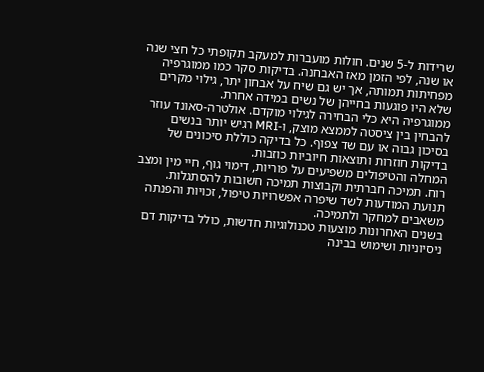שרידות ל-5 שנים. חולות מועברות למעקב תקופתי כל חצי שנה או שנה, לפי הזמן מאז האבחנה. בדיקות סקר כמו ממוגרפיה מפחיתות תמותה, אך יש גם שיח על אבחון יתר, גילוי מקרים שלא היו פוגעות בחייהן של נשים במידה אחרת.
ממוגרפיה היא כלי הבחירה לגילוי מוקדם. אולטרה-סאונד עוזר להבחין בין ציסטה לממצא מוצק, ו-MRI רגיש יותר בנשים בסיכון גבוה או עם שד צפוף. כל בדיקה כוללת סיכונים של בדיקות חוזרות ותוצאות חיוביות כוזבות.
המחלה והטיפולים משפיעים על פוריות, דימוי גוף, חיי מין ומצב רוח. תמיכה חברתית וקבוצות תמיכה חשובות להסתגלות. תנועת המודעות לשד שיפרה אפשרויות טיפול, זכויות והפנתה משאבים למחקר ולתמיכה.
בשנים האחרונות מוצעות טכנולוגיות חדשות, כולל בדיקות דם ניסיוניות ושימוש בבינה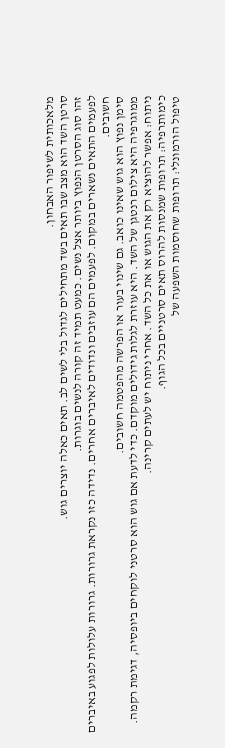מלאכותית לשיפור האבחון.
סרטן השד הוא מצב שבו תאים בשד מתחילים לגדול בלי לשים לב. תאים כאלה יוצרים גוש.
זהו סוג הסרטן הנפוץ ביותר אצל נשים. כמעט תמיד זה קורה לנשים בוגרות.
לפעמים התאים נשארים במקום. לפעמים הם עוזבים ונדודים לאיברים אחרים. נדידה כזו נקראת גרורות. גרורות עלולות לפגוע באיברים חשובים.
סימן נפוץ הוא גוש שאינו כואב. גם שינוי בעור או הפרשה מהפטמה חשובים.
ממוגרפיה היא צילום רנטגן של השד. היא עוזרת לגלות גידולים מוקדם. כדי לדעת אם גוש הוא סרטני לוקחים ביופסיה, דגימת רקמה.
ניתוח: אפשר להוציא רק את הגוש או את כל השד. אחרי ניתוח יש לעתים קרינה.
כימותרפיה: תרופות שמנסות להרוס תאים סרטניים בכל הגוף.
טיפול הורמונלי: תרופות שחוסמות השפעה של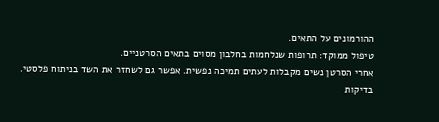ההורמונים על התאים.
טיפול ממוקד: תרופות שנלחמות בחלבון מסוים בתאים הסרטניים.
אחרי הסרטן נשים מקבלות לעתים תמיכה נפשית. אפשר גם לשחזר את השד בניתוח פלסטי.
בדיקות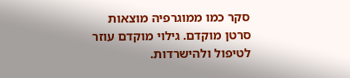סקר כמו ממוגרפיה מוצאות סרטן מוקדם. גילוי מוקדם עוזר לטיפול ולהישרדות.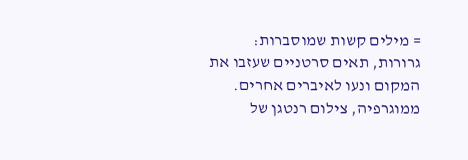= מילים קשות שמוסברות:
גרורות, תאים סרטניים שעזבו את המקום ונעו לאיברים אחרים.
ממוגרפיה, צילום רנטגן של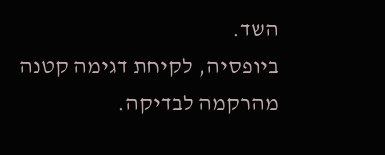השד.
ביופסיה, לקיחת דגימה קטנה מהרקמה לבדיקה.